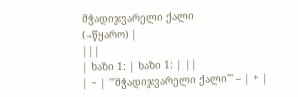მჭადიჯვარელი ქალი
(→წყარო) |
|||
| ხაზი 1: | ხაზი 1: | ||
| − | '''მჭადიჯვარელი ქალი''' – | + |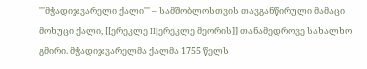'''მჭადიჯვარელი ქალი''' – სამშობლოსთვის თავგანწირული მამაცი მოხუცი ქალი, [[ერეკლე II|ერეკლე მეორის]] თანამედროვე სახალხო გმირი. მჭადიჯვარელმა ქალმა 1755 წელს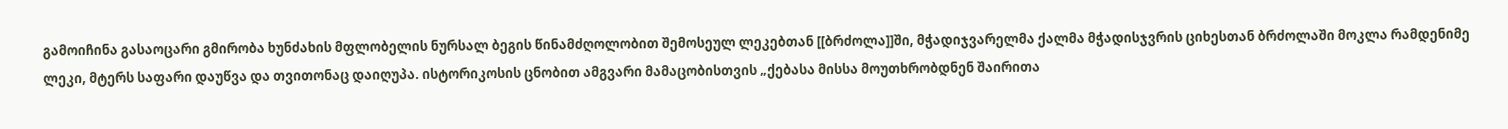გამოიჩინა გასაოცარი გმირობა ხუნძახის მფლობელის ნურსალ ბეგის წინამძღოლობით შემოსეულ ლეკებთან [[ბრძოლა]]ში, მჭადიჯვარელმა ქალმა მჭადისჯვრის ციხესთან ბრძოლაში მოკლა რამდენიმე ლეკი, მტერს საფარი დაუწვა და თვითონაც დაიღუპა. ისტორიკოსის ცნობით ამგვარი მამაცობისთვის „ქებასა მისსა მოუთხრობდნენ შაირითა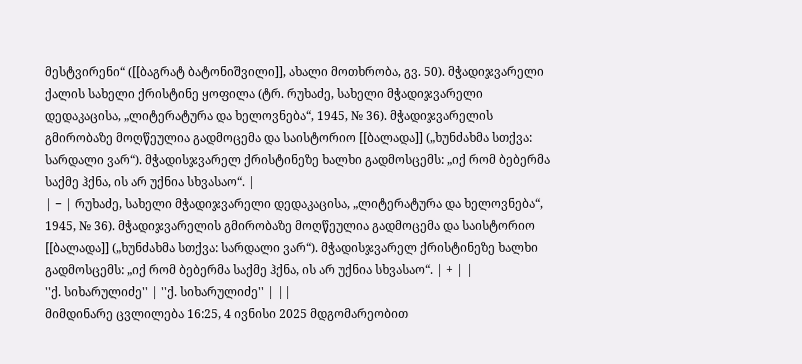მესტვირენი“ ([[ბაგრატ ბატონიშვილი]], ახალი მოთხრობა, გვ. 50). მჭადიჯვარელი ქალის სახელი ქრისტინე ყოფილა (ტრ. რუხაძე, სახელი მჭადიჯვარელი დედაკაცისა, „ლიტერატურა და ხელოვნება“, 1945, № 36). მჭადიჯვარელის გმირობაზე მოღწეულია გადმოცემა და საისტორიო [[ბალადა]] („ხუნძახმა სთქვა: სარდალი ვარ“). მჭადისჯვარელ ქრისტინეზე ხალხი გადმოსცემს: „იქ რომ ბებერმა საქმე ჰქნა, ის არ უქნია სხვასაო“. |
| − | რუხაძე, სახელი მჭადიჯვარელი დედაკაცისა, „ლიტერატურა და ხელოვნება“, 1945, № 36). მჭადიჯვარელის გმირობაზე მოღწეულია გადმოცემა და საისტორიო [[ბალადა]] („ხუნძახმა სთქვა: სარდალი ვარ“). მჭადისჯვარელ ქრისტინეზე ხალხი გადმოსცემს: „იქ რომ ბებერმა საქმე ჰქნა, ის არ უქნია სხვასაო“. | + | |
''ქ. სიხარულიძე'' | ''ქ. სიხარულიძე'' | ||
მიმდინარე ცვლილება 16:25, 4 ივნისი 2025 მდგომარეობით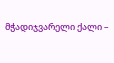მჭადიჯვარელი ქალი –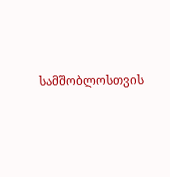სამშობლოსთვის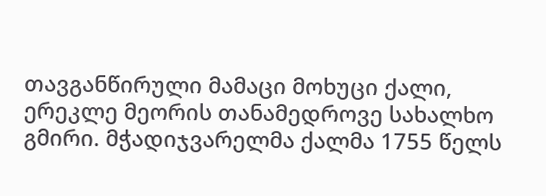თავგანწირული მამაცი მოხუცი ქალი, ერეკლე მეორის თანამედროვე სახალხო გმირი. მჭადიჯვარელმა ქალმა 1755 წელს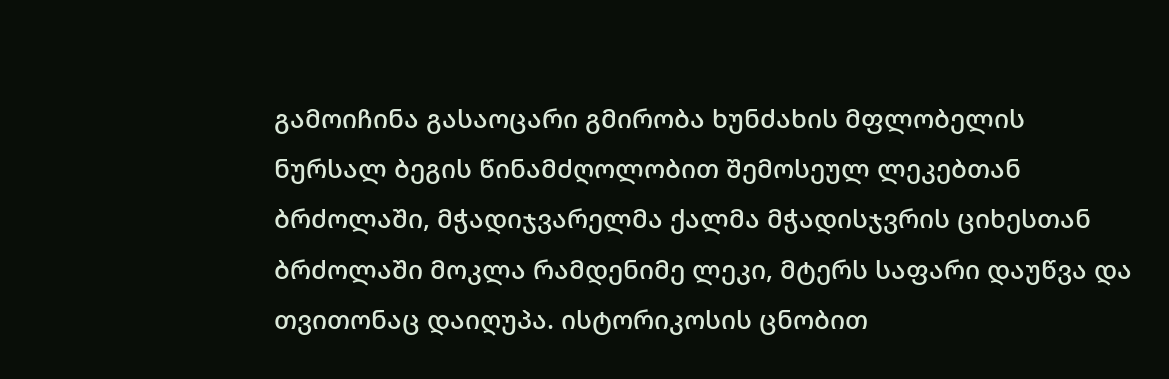გამოიჩინა გასაოცარი გმირობა ხუნძახის მფლობელის ნურსალ ბეგის წინამძღოლობით შემოსეულ ლეკებთან ბრძოლაში, მჭადიჯვარელმა ქალმა მჭადისჯვრის ციხესთან ბრძოლაში მოკლა რამდენიმე ლეკი, მტერს საფარი დაუწვა და თვითონაც დაიღუპა. ისტორიკოსის ცნობით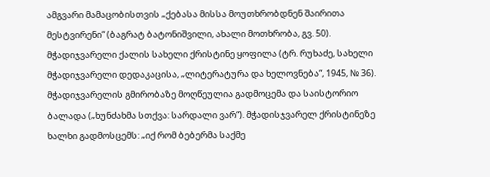ამგვარი მამაცობისთვის „ქებასა მისსა მოუთხრობდნენ შაირითა მესტვირენი“ (ბაგრატ ბატონიშვილი, ახალი მოთხრობა, გვ. 50). მჭადიჯვარელი ქალის სახელი ქრისტინე ყოფილა (ტრ. რუხაძე, სახელი მჭადიჯვარელი დედაკაცისა, „ლიტერატურა და ხელოვნება“, 1945, № 36). მჭადიჯვარელის გმირობაზე მოღწეულია გადმოცემა და საისტორიო ბალადა („ხუნძახმა სთქვა: სარდალი ვარ“). მჭადისჯვარელ ქრისტინეზე ხალხი გადმოსცემს: „იქ რომ ბებერმა საქმე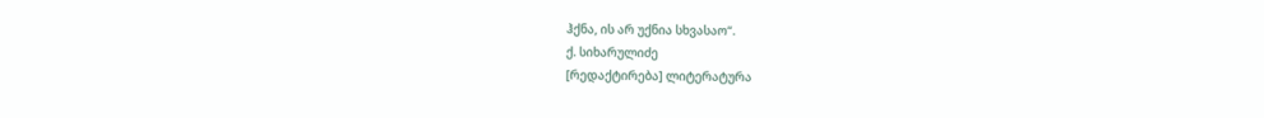ჰქნა, ის არ უქნია სხვასაო“.
ქ. სიხარულიძე
[რედაქტირება] ლიტერატურა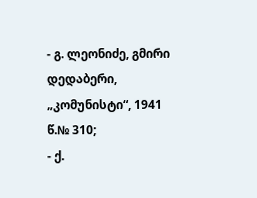- გ. ლეონიძე, გმირი დედაბერი, „კომუნისტი“, 1941 წ.№ 310;
- ქ.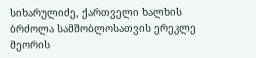სიხარულიძე, ქართველი ხალხის ბრძოლა სამშობლოსათვის ერეკლე მეორის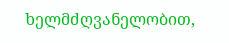ხელმძღვანელობით,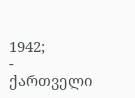1942;
- ქართველი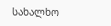სახალხო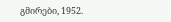გმირები, 1952.